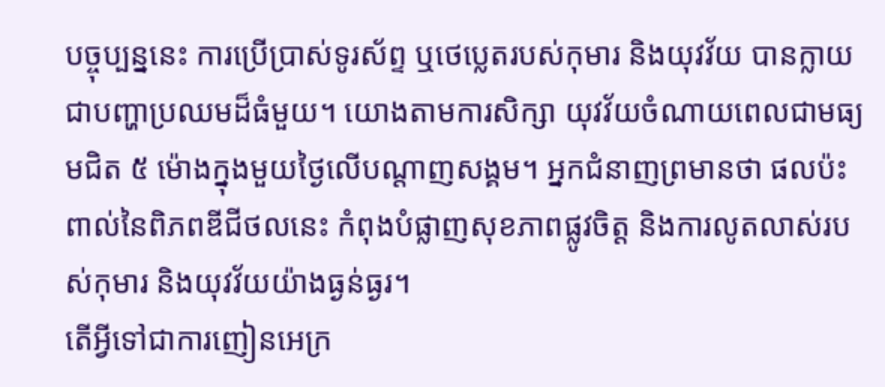បច្ចុប្បន្ននេះ ការប្រើប្រាស់ទូរស័ព្ទ ឬថេប្លេតរបស់កុមារ និងយុវវ័យ បានក្លាយជាបញ្ហាប្រឈមដ៏ធំមួយ។ យោងតាមការសិក្សា យុវវ័យចំណាយពេលជាមធ្យមជិត ៥ ម៉ោងក្នុងមួយថ្ងៃលើបណ្តាញសង្គម។ អ្នកជំនាញព្រមានថា ផលប៉ះពាល់នៃពិភពឌីជីថលនេះ កំពុងបំផ្លាញសុខភាពផ្លូវចិត្ត និងការលូតលាស់របស់កុមារ និងយុវវ័យយ៉ាងធ្ងន់ធ្ងរ។
តើអ្វីទៅជាការញៀនអេក្រ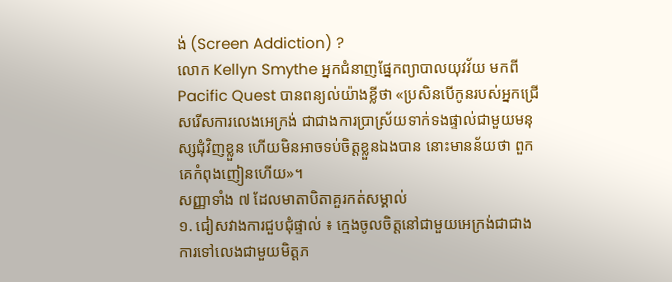ង់ (Screen Addiction) ?
លោក Kellyn Smythe អ្នកជំនាញផ្នែកព្យាបាលយុវវ័យ មកពី Pacific Quest បានពន្យល់យ៉ាងខ្លីថា «ប្រសិនបើកូនរបស់អ្នកជ្រើសរើសការលេងអេក្រង់ ជាជាងការប្រាស្រ័យទាក់ទងផ្ទាល់ជាមួយមនុស្សជុំវិញខ្លួន ហើយមិនអាចទប់ចិត្តខ្លួនឯងបាន នោះមានន័យថា ពួកគេកំពុងញៀនហើយ»។
សញ្ញាទាំង ៧ ដែលមាតាបិតាគួរកត់សម្គាល់
១. ជៀសវាងការជួបជុំផ្ទាល់ ៖ ក្មេងចូលចិត្តនៅជាមួយអេក្រង់ជាជាងការទៅលេងជាមួយមិត្តភ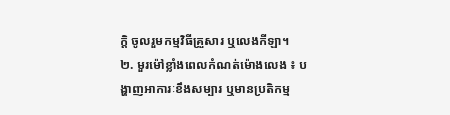ក្តិ ចូលរួមកម្មវិធីគ្រួសារ ឬលេងកីឡា។
២. មួរម៉ៅខ្លាំងពេលកំណត់ម៉ោងលេង ៖ បង្ហាញអាការៈខឹងសម្បារ ឬមានប្រតិកម្ម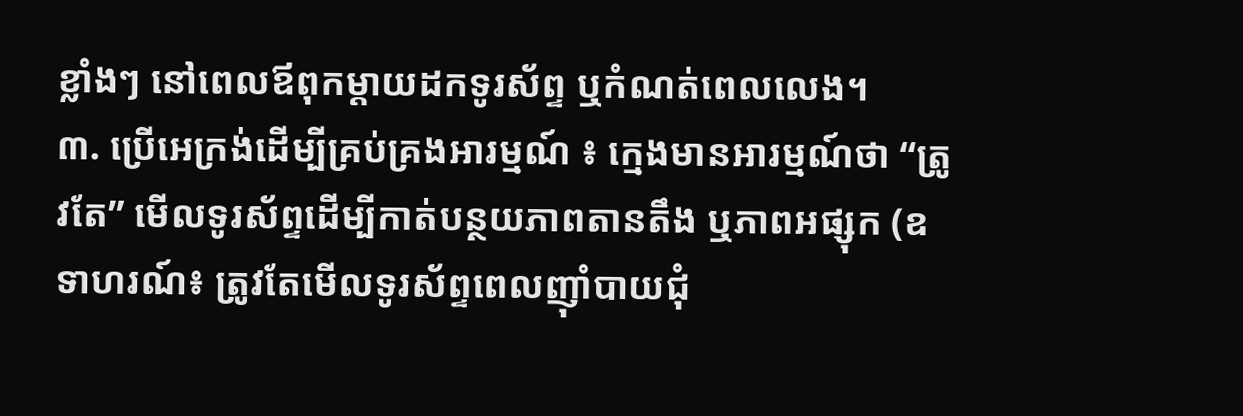ខ្លាំងៗ នៅពេលឪពុកម្តាយដកទូរស័ព្ទ ឬកំណត់ពេលលេង។
៣. ប្រើអេក្រង់ដើម្បីគ្រប់គ្រងអារម្មណ៍ ៖ ក្មេងមានអារម្មណ៍ថា “ត្រូវតែ” មើលទូរស័ព្ទដើម្បីកាត់បន្ថយភាពតានតឹង ឬភាពអផ្សុក (ឧទាហរណ៍៖ ត្រូវតែមើលទូរស័ព្ទពេលញ៉ាំបាយជុំ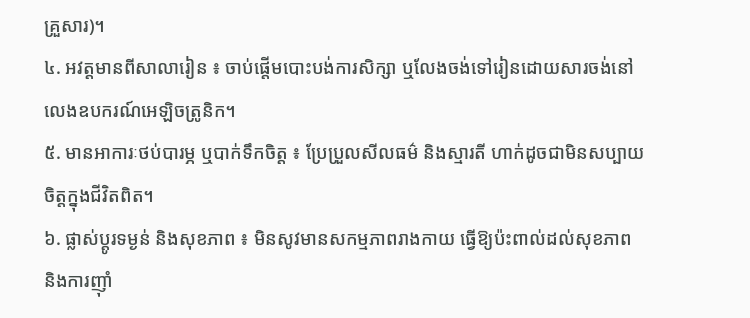គ្រួសារ)។
៤. អវត្តមានពីសាលារៀន ៖ ចាប់ផ្តើមបោះបង់ការសិក្សា ឬលែងចង់ទៅរៀនដោយសារចង់នៅលេងឧបករណ៍អេឡិចត្រូនិក។
៥. មានអាការៈថប់បារម្ភ ឬបាក់ទឹកចិត្ត ៖ ប្រែប្រួលសីលធម៌ និងស្មារតី ហាក់ដូចជាមិនសប្បាយចិត្តក្នុងជីវិតពិត។
៦. ផ្លាស់ប្តូរទម្ងន់ និងសុខភាព ៖ មិនសូវមានសកម្មភាពរាងកាយ ធ្វើឱ្យប៉ះពាល់ដល់សុខភាព និងការញ៉ាំ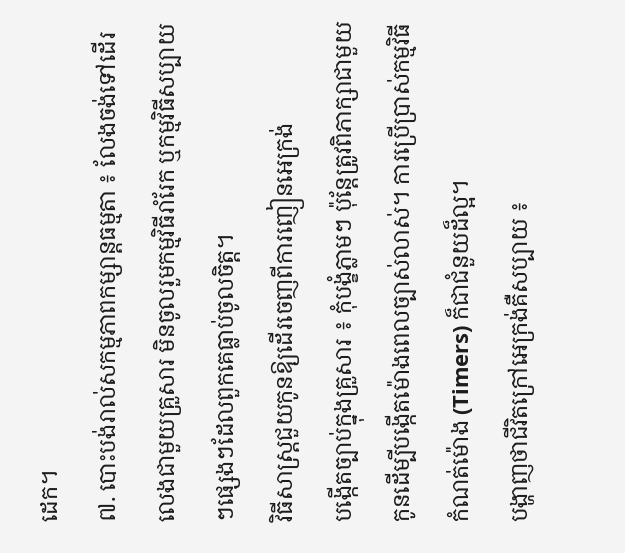ដេក។
៧. បោះបង់រាល់សកម្មភាពកម្សាន្តធម្មតា ៖ លែងចង់ទៅដើរលេងជាមួយគ្រួសារ មិនចូលរួមកម្មវិធីរាំរែក ឬកម្មវិធីសប្បាយៗផ្សេងៗដែលពួកគេធ្លាប់ចូលចិត្ត។
វិធីសាស្ត្រជួយកូនឱ្យដើរចេញពីការញៀនអេក្រង់
បង្កើតច្បាប់ក្នុងគ្រួសារ ៖ កុំបង្ខំភ្លាមៗ ប៉ុន្តែត្រូវពិភាក្សាជាមួយកូនដើម្បីបង្កើតម៉ោងពេលច្បាស់លាស់។ ការប្រើប្រាស់កម្មវិធីកំណត់ម៉ោង (Timers) ក៏ជាជំនួយដ៏ល្អ។
បង្ហាញថាជីវិតក្រៅអេក្រង់គឺសប្បាយ ៖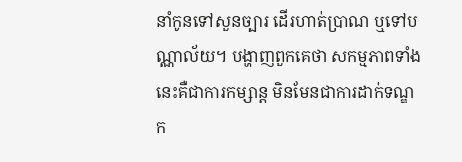នាំកូនទៅសួនច្បារ ដើរហាត់ប្រាណ ឬទៅបណ្ណាល័យ។ បង្ហាញពួកគេថា សកម្មភាពទាំងនេះគឺជាការកម្សាន្ត មិនមែនជាការដាក់ទណ្ឌក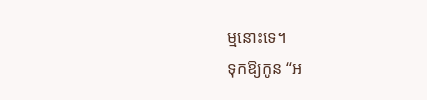ម្មនោះទេ។
ទុកឱ្យកូន “អ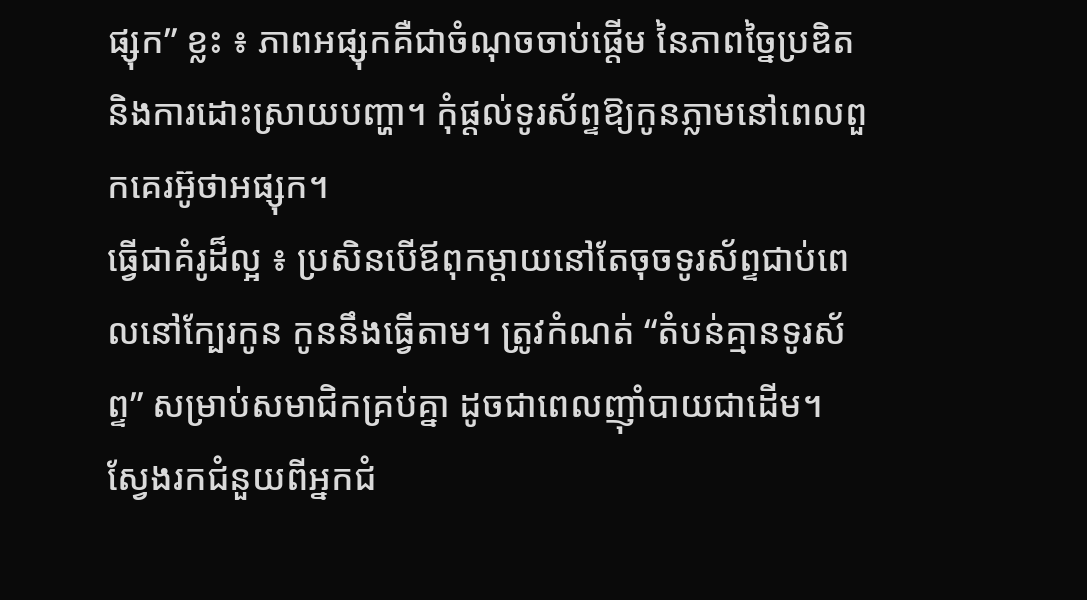ផ្សុក” ខ្លះ ៖ ភាពអផ្សុកគឺជាចំណុចចាប់ផ្តើម នៃភាពច្នៃប្រឌិត និងការដោះស្រាយបញ្ហា។ កុំផ្តល់ទូរស័ព្ទឱ្យកូនភ្លាមនៅពេលពួកគេរអ៊ូថាអផ្សុក។
ធ្វើជាគំរូដ៏ល្អ ៖ ប្រសិនបើឪពុកម្តាយនៅតែចុចទូរស័ព្ទជាប់ពេលនៅក្បែរកូន កូននឹងធ្វើតាម។ ត្រូវកំណត់ “តំបន់គ្មានទូរស័ព្ទ” សម្រាប់សមាជិកគ្រប់គ្នា ដូចជាពេលញ៉ាំបាយជាដើម។
ស្វែងរកជំនួយពីអ្នកជំ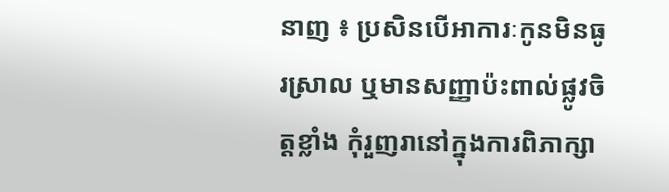នាញ ៖ ប្រសិនបើអាការៈកូនមិនធូរស្រាល ឬមានសញ្ញាប៉ះពាល់ផ្លូវចិត្តខ្លាំង កុំរួញរានៅក្នុងការពិភាក្សា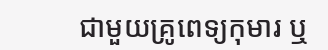ជាមួយគ្រូពេទ្យកុមារ ឬ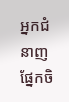អ្នកជំនាញផ្នែកចិ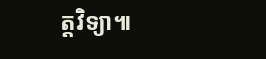ត្តវិទ្យា៕